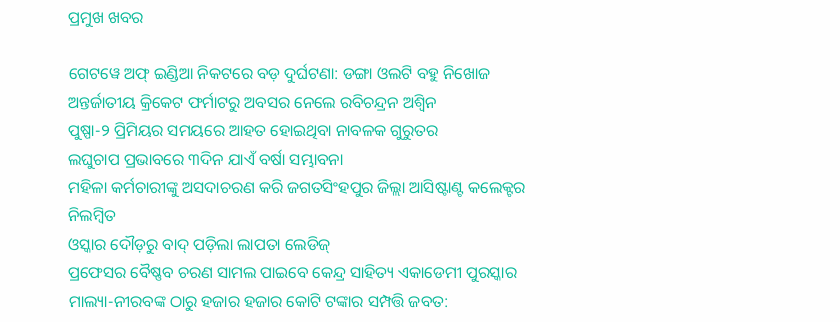ପ୍ରମୁଖ ଖବର

ଗେଟୱେ ଅଫ୍ ଇଣ୍ଡିଆ ନିକଟରେ ବଡ଼ ଦୁର୍ଘଟଣା: ଡଙ୍ଗା ଓଲଟି ବହୁ ନିଖୋଜ
ଅନ୍ତର୍ଜାତୀୟ କ୍ରିକେଟ ଫର୍ମାଟରୁ ଅବସର ନେଲେ ରବିଚନ୍ଦ୍ରନ ଅଶ୍ୱିନ
ପୁଷ୍ପା-୨ ପ୍ରିମିୟର ସମୟରେ ଆହତ ହୋଇଥିବା ନାବଳକ ଗୁରୁତର
ଲଘୁଚାପ ପ୍ରଭାବରେ ୩ଦିନ ଯାଏଁ ବର୍ଷା ସମ୍ଭାବନା
ମହିଳା କର୍ମଚାରୀଙ୍କୁ ଅସଦାଚରଣ କରି ଜଗତସିଂହପୁର ଜିଲ୍ଲା ଆସିଷ୍ଟାଣ୍ଟ କଲେକ୍ଟର ନିଲମ୍ବିତ
ଓସ୍କାର ଦୌଡ଼ରୁ ବାଦ୍ ପଡ଼ିଲା ଲାପତା ଲେଡିଜ୍
ପ୍ରଫେସର ବୈଷ୍ଣବ ଚରଣ ସାମଲ ପାଇବେ କେନ୍ଦ୍ର ସାହିତ୍ୟ ଏକାଡେମୀ ପୁରସ୍କାର
ମାଲ୍ୟା-ନୀରବଙ୍କ ଠାରୁ ହଜାର ହଜାର କୋଟି ଟଙ୍କାର ସମ୍ପତ୍ତି ଜବତ: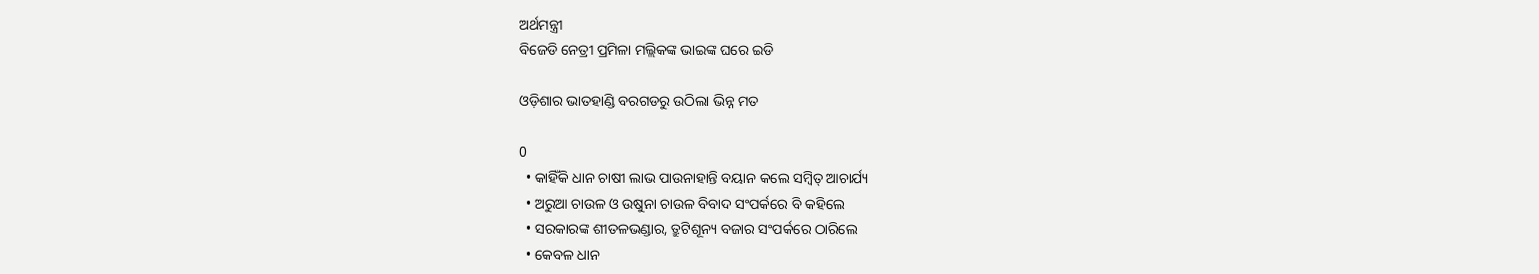ଅର୍ଥମନ୍ତ୍ରୀ
ବିଜେଡି ନେତ୍ରୀ ପ୍ରମିଳା ମଲ୍ଲିକଙ୍କ ଭାଇଙ୍କ ଘରେ ଇଡି

ଓଡ଼ିଶାର ଭାତହାଣ୍ଡି ବରଗଡରୁ ଉଠିଲା ଭିନ୍ନ ମତ

0
  • କାହିଁକି ଧାନ ଚାଷୀ ଲାଭ ପାଉନାହାନ୍ତି ବୟାନ କଲେ ସମ୍ବିତ୍ ଆଚାର୍ଯ୍ୟ
  • ଅରୁଆ ଚାଉଳ ଓ ଉଷୁନା ଚାଉଳ ବିବାଦ ସଂପର୍କରେ ବି କହିଲେ
  • ସରକାରଙ୍କ ଶୀତଳଭଣ୍ଡାର, ତ୍ରୁଟିଶୂନ୍ୟ ବଜାର ସଂପର୍କରେ ଠାରିଲେ
  • କେବଳ ଧାନ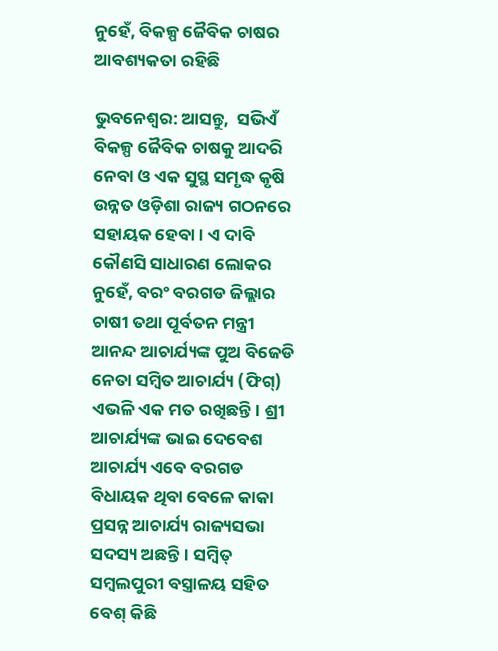ନୁହେଁ, ବିକଳ୍ପ ଜୈବିକ ଚାଷର ଆବଶ୍ୟକତା ରହିଛି

ଭୁବନେଶ୍ବର: ଆସନ୍ତୁ,  ସଭିଏଁ ବିକଳ୍ପ ଜୈବିକ ଚାଷକୁ ଆଦରି ନେବା ଓ ଏକ ସୁସ୍ଥ ସମୃଦ୍ଧ କୃଷି ଉନ୍ନତ ଓଡ଼ିଶା ରାଜ୍ୟ ଗଠନରେ ସହାୟକ ହେବା। ଏ ଦାବି କୌଣସି ସାଧାରଣ ଲୋକର ନୁହେଁ, ବରଂ ବରଗଡ ଜିଲ୍ଲାର ଚାଷୀ ତଥା ପୂର୍ବତନ ମନ୍ତ୍ରୀ ଆନନ୍ଦ ଆଚାର୍ଯ୍ୟଙ୍କ ପୁଅ ବିଜେଡି ନେତା ସମ୍ବିତ ଆଚାର୍ଯ୍ୟ (ଫିଗ୍‌) ଏଭଳି ଏକ ମତ ରଖିଛନ୍ତି। ଶ୍ରୀ ଆଚାର୍ଯ୍ୟଙ୍କ ଭାଇ ଦେବେଶ ଆଚାର୍ଯ୍ୟ ଏବେ ବରଗଡ ବିଧାୟକ ଥିବା ବେଳେ କାକା ପ୍ରସନ୍ନ ଆଚାର୍ଯ୍ୟ ରାଜ୍ୟସଭା ସଦସ୍ୟ ଅଛନ୍ତି। ସମ୍ବିତ୍ ସମ୍ବଲପୁରୀ ବସ୍ତ୍ରାଳୟ ସହିତ ବେଶ୍ କିଛି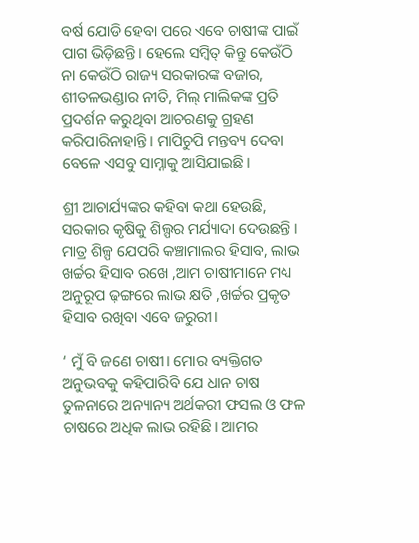ବର୍ଷ ଯୋଡି ହେବା ପରେ ଏବେ ଚାଷୀଙ୍କ ପାଇଁ ପାଗ ଭିଡ଼ିଛନ୍ତି। ହେଲେ ସମ୍ବିତ୍ କିନ୍ତୁ କେଉଁଠି ନା କେଉଁଠି ରାଜ୍ୟ ସରକାରଙ୍କ ବଜାର, ଶୀତଳଭଣ୍ଡାର ନୀତି, ମିଲ୍ ମାଲିକଙ୍କ ପ୍ରତି ପ୍ରଦର୍ଶନ କରୁଥିବା ଆଚରଣକୁ ଗ୍ରହଣ କରିପାରିନାହାନ୍ତି। ମାପିଚୁପି ମନ୍ତବ୍ୟ ଦେବା ବେଳେ ଏସବୁ ସାମ୍ନାକୁ ଆସିଯାଇଛି।

ଶ୍ରୀ ଆଚାର୍ଯ୍ୟଙ୍କର କହିବା କଥା ହେଉଛି, ସରକାର କୃଷିକୁ ଶିଲ୍ପର ମର୍ଯ୍ୟାଦା ଦେଉଛନ୍ତି । ମାତ୍ର ଶିଳ୍ପ ଯେପରି କଞ୍ଚାମାଲର ହିସାବ, ଲାଭ ଖର୍ଚ୍ଚର ହିସାବ ରଖେ ,ଆମ ଚାଷୀମାନେ ମଧ୍ୟ ଅନୁରୂପ ଢ଼ଙ୍ଗରେ ଲାଭ କ୍ଷତି ,ଖର୍ଚ୍ଚର ପ୍ରକୃତ ହିସାବ ରଖିବା ଏବେ ଜରୁରୀ।

‘ ମୁଁ ବି ଜଣେ ଚାଷୀ। ମୋର ବ୍ୟକ୍ତିଗତ ଅନୁଭବକୁ କହିପାରିବି ଯେ ଧାନ ଚାଷ ତୁଳନାରେ ଅନ୍ୟାନ୍ୟ ଅର୍ଥକରୀ ଫସଲ ଓ ଫଳ ଚାଷରେ ଅଧିକ ଲାଭ ରହିଛି। ଆମର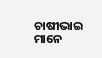ଚାଷୀଭାଇ ମାନେ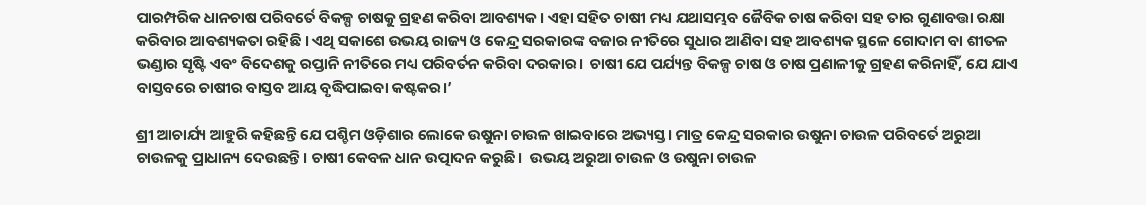ପାରମ୍ପରିକ ଧାନଚାଷ ପରିବର୍ତେ ବିକଳ୍ପ ଚାଷକୁ ଗ୍ରହଣ କରିବା ଆବଶ୍ୟକ। ଏହା ସହିତ ଚାଷୀ ମଧ୍ୟ ଯଥାସମ୍ଭବ ଜୈବିକ ଚାଷ କରିବା ସହ ତାର ଗୁଣାବତ୍ତା ରକ୍ଷା କରିବାର ଆବଶ୍ୟକତା ରହିଛି । ଏଥି ସକାଶେ ଉଭୟ ରାଜ୍ୟ ଓ କେନ୍ଦ୍ର ସରକାରଙ୍କ ବଜାର ନୀତିରେ ସୁଧାର ଆଣିବା ସହ ଆବଶ୍ୟକ ସ୍ଥଳେ ଗୋଦାମ ବା ଶୀତଳ ଭଣ୍ଡାର ସୃଷ୍ଟି ଏବଂ ବିଦେଶକୁ ରପ୍ତାନି ନୀତିରେ ମଧ୍ୟ ପରିବର୍ତନ କରିବା ଦରକାର।  ଚାଷୀ ଯେ ପର୍ଯ୍ୟନ୍ତ ବିକଳ୍ପ ଚାଷ ଓ ଚାଷ ପ୍ରଣାଳୀକୁ ଗ୍ରହଣ କରିନାହିଁ, ଯେ ଯାଏ ବାସ୍ତବରେ ଚାଷୀର ବାସ୍ତବ ଆୟ ବୃଦ୍ଧିପାଇବା କଷ୍ଟକର।’

ଶ୍ରୀ ଆଚାର୍ଯ୍ୟ ଆହୁରି କହିଛନ୍ତି ଯେ ପଶ୍ଚିମ ଓଡ଼ିଶାର ଲୋକେ ଉଷୁନା ଚାଉଳ ଖାଇବାରେ ଅଭ୍ୟସ୍ତ। ମାତ୍ର କେନ୍ଦ୍ର ସରକାର ଉଷୁନା ଚାଉଳ ପରିବର୍ତେ ଅରୁଆ ଚାଉଳକୁ ପ୍ରାଧାନ୍ୟ ଦେଉଛନ୍ତି। ଚାଷୀ କେବଳ ଧାନ ଉତ୍ପାଦନ କରୁଛି।  ଉଭୟ ଅରୁଆ ଚାଉଳ ଓ ଉଷୁନା ଚାଉଳ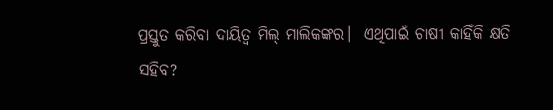ପ୍ରସ୍ତୁତ କରିବା ଦାୟିତ୍ୱ ମିଲ୍‌ ମାଲିକଙ୍କର।  ଏଥିପାଇଁ ଚାଷୀ କାହିଁକି କ୍ଷତି ସହିବ?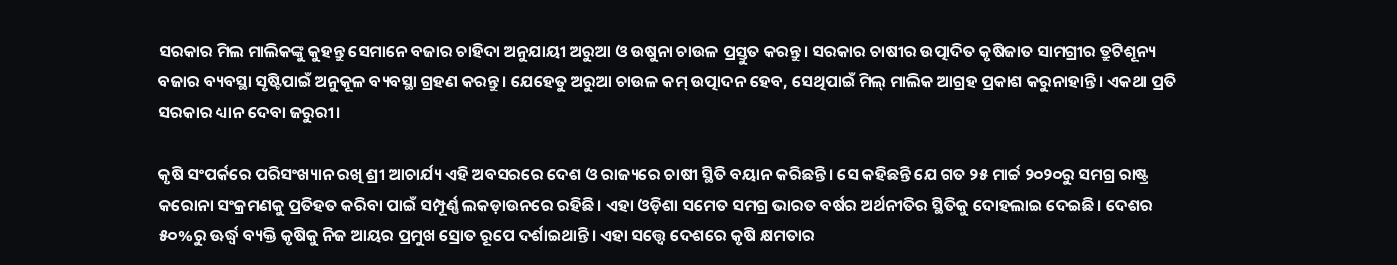ସରକାର ମିଲ ମାଲିକଙ୍କୁ କୁହନ୍ତୁ ସେମାନେ ବଜାର ଚାହିଦା ଅନୁଯାୟୀ ଅରୁଆ ଓ ଉଷୁନା ଚାଉଳ ପ୍ରସ୍ତୁତ କରନ୍ତୁ। ସରକାର ଚାଷୀର ଉତ୍ପାଦିତ କୃଷିଜାତ ସାମଗ୍ରୀର ତ୍ରୁଟିଶୂନ୍ୟ ବଜାର ବ୍ୟବସ୍ଥା ସୃଷ୍ଟିପାଇଁ ଅନୁକୂଳ ବ୍ୟବସ୍ଥା ଗ୍ରହଣ କରନ୍ତୁ। ଯେହେତୁ ଅରୁଆ ଚାଉଳ କମ୍ ଉତ୍ପାଦନ ହେବ, ସେଥିପାଇଁ ମିଲ୍ ମାଲିକ ଆଗ୍ରହ ପ୍ରକାଶ କରୁନାହାନ୍ତି। ଏକଥା ପ୍ରତି ସରକାର ଧ୍ୟାନ ଦେବା ଜରୁରୀ।

କୃଷି ସଂପର୍କରେ ପରିସଂଖ୍ୟାନ ରଖି ଶ୍ରୀ ଆଚାର୍ଯ୍ୟ ଏହି ଅବସରରେ ଦେଶ ଓ ରାଜ୍ୟରେ ଚାଷୀ ସ୍ଥିତି ବୟାନ କରିଛନ୍ତି। ସେ କହିଛନ୍ତି ଯେ ଗତ ୨୫ ମାର୍ଚ୍ଚ ୨୦୨୦ରୁ ସମଗ୍ର ରାଷ୍ଟ୍ର କରୋନା ସଂକ୍ରମଣକୁ ପ୍ରତିହତ କରିବା ପାଇଁ ସମ୍ପୂର୍ଣ୍ଣ ଲକଡ଼ାଉନରେ ରହିଛି। ଏହା ଓଡ଼ିଶା ସମେତ ସମଗ୍ର ଭାରତ ବର୍ଷର ଅର୍ଥନୀତିର ସ୍ଥିତିକୁ ଦୋହଲାଇ ଦେଇଛି। ଦେଶର ୫୦%ରୁ ଊର୍ଦ୍ଧ୍ୱ ବ୍ୟକ୍ତି କୃଷିକୁ ନିଜ ଆୟର ପ୍ରମୁଖ ସ୍ରୋତ ରୂପେ ଦର୍ଶାଇଥାନ୍ତି। ଏହା ସତ୍ତ୍ୱେ ଦେଶରେ କୃଷି କ୍ଷମତାର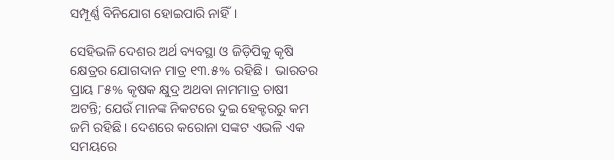ସମ୍ପୂର୍ଣ୍ଣ ବିନିଯୋଗ ହୋଇପାରି ନାହିଁ।

ସେହିଭଳି ଦେଶର ଅର୍ଥ ବ୍ୟବସ୍ଥା ଓ ଜିଡ଼ିପିକୁ କୃଷି କ୍ଷେତ୍ରର ଯୋଗଦାନ ମାତ୍ର ୧୩.୫% ରହିଛି।  ଭାରତର ପ୍ରାୟ ୮୫% କୃଷକ କ୍ଷୁଦ୍ର ଅଥବା ନାମମାତ୍ର ଚାଷୀ ଅଟନ୍ତି; ଯେଉଁ ମାନଙ୍କ ନିକଟରେ ଦୁଇ ହେକ୍ଟରରୁ କମ ଜମି ରହିଛି। ଦେଶରେ କରୋନା ସଙ୍କଟ ଏଭଳି ଏକ ସମୟରେ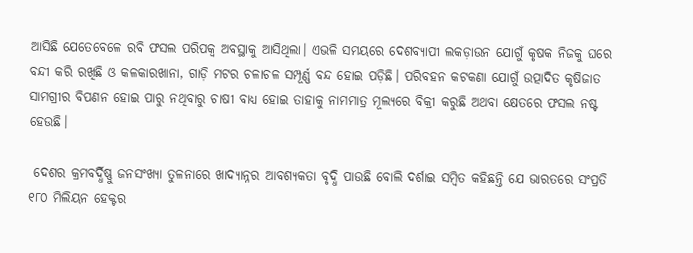ଆସିଛି ଯେତେବେଳେ ରବି ଫସଲ ପରିପକ୍ୱ ଅବସ୍ଥାକୁ ଆସିଥିଲା। ଏଭଳି ସମୟରେ ଦେଶବ୍ୟାପୀ ଲକଡ଼ାଉନ ଯୋଗୁଁ କୃଷକ ନିଜକୁ ଘରେ ବନ୍ଦୀ କରି ରଖିଛି ଓ କଳକାରଖାନା, ଗାଡ଼ି ମଟର ଚଳାଚଳ ସମ୍ପୂର୍ଣ୍ଣ ବନ୍ଦ ହୋଇ ପଡ଼ିଛି। ପରିବହନ କଟକଣା ଯୋଗୁଁ ଉତ୍ପାଦିତ କୃଷିଜାତ ସାମଗ୍ରୀର ବିପଣନ ହୋଇ ପାରୁ ନଥିବାରୁ ଚାଷୀ ବାଧ୍ୟ ହୋଇ ତାହାକୁ ନାମମାତ୍ର ମୂଲ୍ୟରେ ବିକ୍ରୀ କରୁଛି ଅଥବା କ୍ଷେତରେ ଫସଲ ନଷ୍ଟ ହେଉଛି।

 ଦେଶର କ୍ରମବର୍ଦ୍ଧିଷ୍ଣୁ ଜନସଂଖ୍ୟା ତୁଳନାରେ ଖାଦ୍ୟାନ୍ନର ଆବଶ୍ୟକତା ବୃଦ୍ଧି ପାଉଛି ବୋଲି ଦର୍ଶାଇ ସମ୍ବିତ କହିଛନ୍ତି ଯେ ଭାରତରେ ସଂପ୍ରତି ୧୮୦ ମିଲିୟନ ହେକ୍ଟର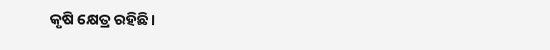କୃଷି କ୍ଷେତ୍ର ରହିଛି।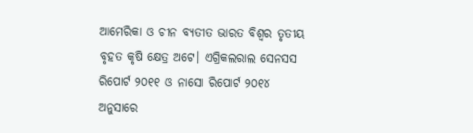ଆମେରିକା ଓ ଚୀନ ବ୍ୟତୀତ ଭାରତ ବିଶ୍ୱର ତୃତୀୟ ବୃହତ କୃଷି କ୍ଷେତ୍ର ଅଟେ। ଏଗ୍ରିକଲରାଲ ସେନସସ ରିପୋର୍ଟ ୨୦୧୧ ଓ ନାସୋ ରିପୋର୍ଟ ୨୦୧୪ ଅନୁସାରେ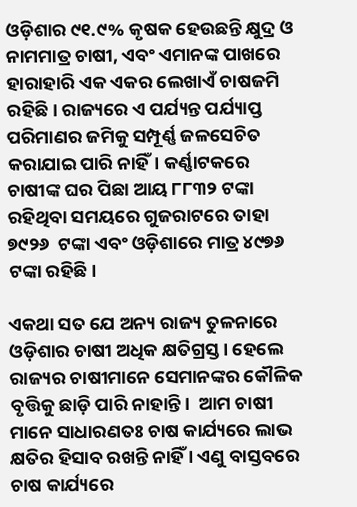ଓଡ଼ିଶାର ୯୧.୯% କୃଷକ ହେଉଛନ୍ତି କ୍ଷୁଦ୍ର ଓ ନାମମାତ୍ର ଚାଷୀ, ଏବଂ ଏମାନଙ୍କ ପାଖରେ ହାରାହାରି ଏକ ଏକର ଲେଖାଏଁ ଚାଷଜମି ରହିଛି। ରାଜ୍ୟରେ ଏ ପର୍ଯ୍ୟନ୍ତ ପର୍ଯ୍ୟାପ୍ତ ପରିମାଣର ଜମିକୁ ସମ୍ପୂର୍ଣ୍ଣ ଜଳସେଚିତ କରାଯାଇ ପାରି ନାହିଁ। କର୍ଣ୍ଣାଟକରେ  ଚାଷୀଙ୍କ ଘର ପିଛା ଆୟ ୮୮୩୨ ଟଙ୍କା ରହିଥିବା ସମୟରେ ଗୁଜରାଟରେ ତାହା ୭୯୨୬  ଟଙ୍କା ଏବଂ ଓଡ଼ିଶାରେ ମାତ୍ର ୪୯୭୬ ଟଙ୍କା ରହିଛି।

ଏକଥା ସତ ଯେ ଅନ୍ୟ ରାଜ୍ୟ ତୁଳନାରେ ଓଡ଼ିଶାର ଚାଷୀ ଅଧିକ କ୍ଷତିଗ୍ରସ୍ତ। ହେଲେ ରାଜ୍ୟର ଚାଷୀମାନେ ସେମାନଙ୍କର କୌଳିକ ବୃତ୍ତିକୁ ଛାଡ଼ି ପାରି ନାହାନ୍ତି।  ଆମ ଚାଷୀ ମାନେ ସାଧାରଣତଃ ଚାଷ କାର୍ଯ୍ୟରେ ଲାଭ କ୍ଷତିର ହିସାବ ରଖନ୍ତି ନାହିଁ । ଏଣୁ ବାସ୍ତବରେ ଚାଷ କାର୍ଯ୍ୟରେ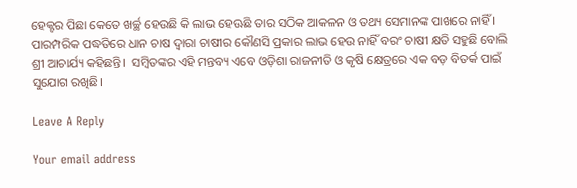ହେକ୍ଟର ପିଛା କେତେ ଖର୍ଚ୍ଛ ହେଉଛି କି ଲାଭ ହେଊଛି ତାର ସଠିକ ଆକଳନ ଓ ତଥ୍ୟ ସେମାନଙ୍କ ପାଖରେ ନାହିଁ । ପାରମ୍ପରିକ ପଦ୍ଧତିରେ ଧାନ ଚାଷ ଦ୍ୱାରା ଚାଷୀର କୌଣସି ପ୍ରକାର ଲାଭ ହେଉ ନାହିଁ ବରଂ ଚାଷୀ କ୍ଷତି ସହୁଛି ବୋଲି ଶ୍ରୀ ଆଚାର୍ଯ୍ୟ କହିଛନ୍ତି।  ସମ୍ବିତଙ୍କର ଏହି ମନ୍ତବ୍ୟ ଏବେ ଓଡ଼ିଶା ରାଜନୀତି ଓ କୃଷି କ୍ଷେତ୍ରରେ ଏକ ବଡ଼ ବିତର୍କ ପାଇଁ ସୁଯୋଗ ରଖିଛି।

Leave A Reply

Your email address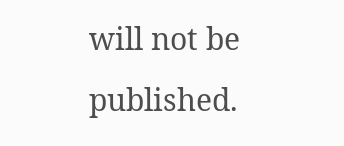will not be published.